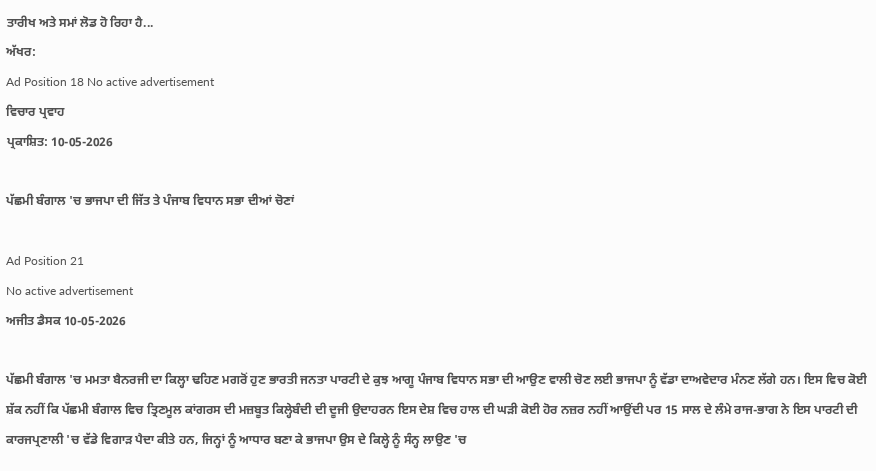ਤਾਰੀਖ ਅਤੇ ਸਮਾਂ ਲੋਡ ਹੋ ਰਿਹਾ ਹੈ...
ਅੱਖਰ:
Ad Position 18 No active advertisement
ਵਿਚਾਰ ਪ੍ਰਵਾਹ
ਪ੍ਰਕਾਸ਼ਿਤ: 10-05-2026

ਪੱਛਮੀ ਬੰਗਾਲ 'ਚ ਭਾਜਪਾ ਦੀ ਜਿੱਤ ਤੇ ਪੰਜਾਬ ਵਿਧਾਨ ਸਭਾ ਦੀਆਂ ਚੋਣਾਂ

Ad Position 21
No active advertisement
ਅਜੀਤ ਡੈਸਕ 10-05-2026

ਪੱਛਮੀ ਬੰਗਾਲ 'ਚ ਮਮਤਾ ਬੈਨਰਜੀ ਦਾ ਕਿਲ੍ਹਾ ਢਹਿਣ ਮਗਰੋਂ ਹੁਣ ਭਾਰਤੀ ਜਨਤਾ ਪਾਰਟੀ ਦੇ ਕੁਝ ਆਗੂ ਪੰਜਾਬ ਵਿਧਾਨ ਸਭਾ ਦੀ ਆਉਣ ਵਾਲੀ ਚੋਣ ਲਈ ਭਾਜਪਾ ਨੂੰ ਵੱਡਾ ਦਾਅਵੇਦਾਰ ਮੰਨਣ ਲੱਗੇ ਹਨ। ਇਸ ਵਿਚ ਕੋਈ ਸ਼ੱਕ ਨਹੀਂ ਕਿ ਪੱਛਮੀ ਬੰਗਾਲ ਵਿਚ ਤ੍ਰਿਣਮੂਲ ਕਾਂਗਰਸ ਦੀ ਮਜ਼ਬੂਤ ਕਿਲ੍ਹੇਬੰਦੀ ਦੀ ਦੂਜੀ ਉਦਾਹਰਨ ਇਸ ਦੇਸ਼ ਵਿਚ ਹਾਲ ਦੀ ਘੜੀ ਕੋਈ ਹੋਰ ਨਜ਼ਰ ਨਹੀਂ ਆਉਂਦੀ ਪਰ 15 ਸਾਲ ਦੇ ਲੰਮੇ ਰਾਜ-ਭਾਗ ਨੇ ਇਸ ਪਾਰਟੀ ਦੀ ਕਾਰਜਪ੍ਰਣਾਲੀ 'ਚ ਵੱਡੇ ਵਿਗਾੜ ਪੈਦਾ ਕੀਤੇ ਹਨ, ਜਿਨ੍ਹਾਂ ਨੂੰ ਆਧਾਰ ਬਣਾ ਕੇ ਭਾਜਪਾ ਉਸ ਦੇ ਕਿਲ੍ਹੇ ਨੂੰ ਸੰਨ੍ਹ ਲਾਉਣ 'ਚ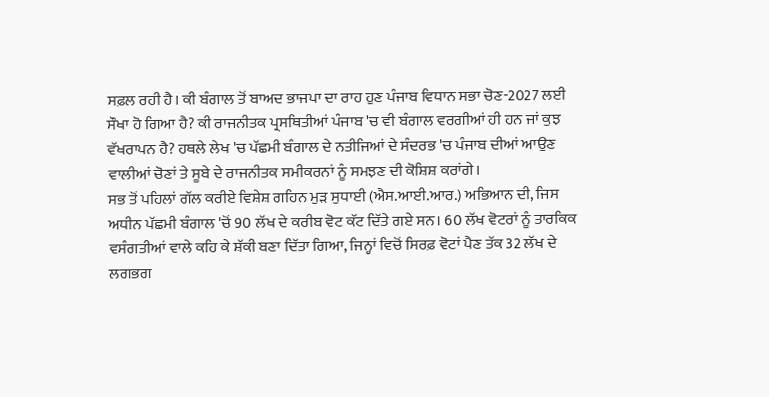ਸਫ਼ਲ ਰਹੀ ਹੈ। ਕੀ ਬੰਗਾਲ ਤੋਂ ਬਾਅਦ ਭਾਜਪਾ ਦਾ ਰਾਹ ਹੁਣ ਪੰਜਾਬ ਵਿਧਾਨ ਸਭਾ ਚੋਣ-2027 ਲਈ ਸੌਖਾ ਹੋ ਗਿਆ ਹੈ? ਕੀ ਰਾਜਨੀਤਕ ਪ੍ਰਸਥਿਤੀਆਂ ਪੰਜਾਬ 'ਚ ਵੀ ਬੰਗਾਲ ਵਰਗੀਆਂ ਹੀ ਹਨ ਜਾਂ ਕੁਝ ਵੱਖਰਾਪਨ ਹੈ? ਹਥਲੇ ਲੇਖ 'ਚ ਪੱਛਮੀ ਬੰਗਾਲ ਦੇ ਨਤੀਜਿਆਂ ਦੇ ਸੰਦਰਭ 'ਚ ਪੰਜਾਬ ਦੀਆਂ ਆਉਣ ਵਾਲੀਆਂ ਚੋਣਾਂ ਤੇ ਸੂਬੇ ਦੇ ਰਾਜਨੀਤਕ ਸਮੀਕਰਨਾਂ ਨੂੰ ਸਮਝਣ ਦੀ ਕੋਸ਼ਿਸ਼ ਕਰਾਂਗੇ।
ਸਭ ਤੋਂ ਪਹਿਲਾਂ ਗੱਲ ਕਰੀਏ ਵਿਸ਼ੇਸ਼ ਗਹਿਨ ਮੁੜ ਸੁਧਾਈ (ਐਸ.ਆਈ.ਆਰ.) ਅਭਿਆਨ ਦੀ, ਜਿਸ ਅਧੀਨ ਪੱਛਮੀ ਬੰਗਾਲ 'ਚੋਂ 90 ਲੱਖ ਦੇ ਕਰੀਬ ਵੋਟ ਕੱਟ ਦਿੱਤੇ ਗਏ ਸਨ। 60 ਲੱਖ ਵੋਟਰਾਂ ਨੂੰ ਤਾਰਕਿਕ ਵਸੰਗਤੀਆਂ ਵਾਲੇ ਕਹਿ ਕੇ ਸ਼ੱਕੀ ਬਣਾ ਦਿੱਤਾ ਗਿਆ, ਜਿਨ੍ਹਾਂ ਵਿਚੋਂ ਸਿਰਫ਼ ਵੋਟਾਂ ਪੈਣ ਤੱਕ 32 ਲੱਖ ਦੇ ਲਗਭਗ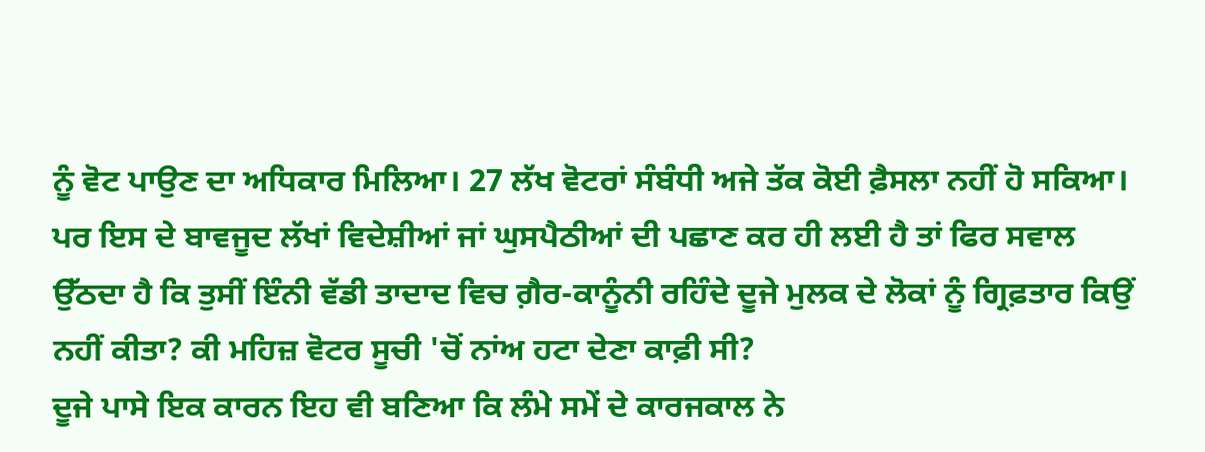ਨੂੰ ਵੋਟ ਪਾਉਣ ਦਾ ਅਧਿਕਾਰ ਮਿਲਿਆ। 27 ਲੱਖ ਵੋਟਰਾਂ ਸੰਬੰਧੀ ਅਜੇ ਤੱਕ ਕੋਈ ਫ਼ੈਸਲਾ ਨਹੀਂ ਹੋ ਸਕਿਆ। ਪਰ ਇਸ ਦੇ ਬਾਵਜੂਦ ਲੱਖਾਂ ਵਿਦੇਸ਼ੀਆਂ ਜਾਂ ਘੁਸਪੈਠੀਆਂ ਦੀ ਪਛਾਣ ਕਰ ਹੀ ਲਈ ਹੈ ਤਾਂ ਫਿਰ ਸਵਾਲ ਉੱਠਦਾ ਹੈ ਕਿ ਤੁਸੀਂ ਇੰਨੀ ਵੱਡੀ ਤਾਦਾਦ ਵਿਚ ਗ਼ੈਰ-ਕਾਨੂੰਨੀ ਰਹਿੰਦੇ ਦੂਜੇ ਮੁਲਕ ਦੇ ਲੋਕਾਂ ਨੂੰ ਗ੍ਰਿਫ਼ਤਾਰ ਕਿਉਂ ਨਹੀਂ ਕੀਤਾ? ਕੀ ਮਹਿਜ਼ ਵੋਟਰ ਸੂਚੀ 'ਚੋਂ ਨਾਂਅ ਹਟਾ ਦੇਣਾ ਕਾਫ਼ੀ ਸੀ?
ਦੂਜੇ ਪਾਸੇ ਇਕ ਕਾਰਨ ਇਹ ਵੀ ਬਣਿਆ ਕਿ ਲੰਮੇ ਸਮੇਂ ਦੇ ਕਾਰਜਕਾਲ ਨੇ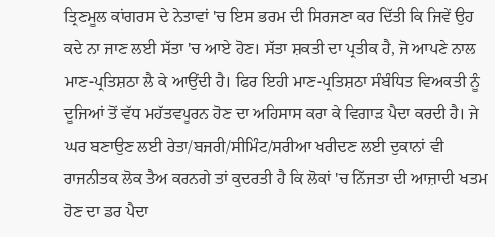ਤ੍ਰਿਣਮੂਲ ਕਾਂਗਰਸ ਦੇ ਨੇਤਾਵਾਂ 'ਚ ਇਸ ਭਰਮ ਦੀ ਸਿਰਜਣਾ ਕਰ ਦਿੱਤੀ ਕਿ ਜਿਵੇਂ ਉਹ ਕਦੇ ਨਾ ਜਾਣ ਲਈ ਸੱਤਾ 'ਚ ਆਏ ਹੋਣ। ਸੱਤਾ ਸ਼ਕਤੀ ਦਾ ਪ੍ਰਤੀਕ ਹੈ, ਜੋ ਆਪਣੇ ਨਾਲ ਮਾਣ-ਪ੍ਰਤਿਸ਼ਠਾ ਲੈ ਕੇ ਆਉਂਦੀ ਹੈ। ਫਿਰ ਇਹੀ ਮਾਣ-ਪ੍ਰਤਿਸ਼ਠਾ ਸੰਬੰਧਿਤ ਵਿਅਕਤੀ ਨੂੰ ਦੂਜਿਆਂ ਤੋਂ ਵੱਧ ਮਹੱਤਵਪੂਰਨ ਹੋਣ ਦਾ ਅਹਿਸਾਸ ਕਰਾ ਕੇ ਵਿਗਾੜ ਪੈਦਾ ਕਰਦੀ ਹੈ। ਜੇ ਘਰ ਬਣਾਉਣ ਲਈ ਰੇਤਾ/ਬਜਰੀ/ਸੀਮਿੰਟ/ਸਰੀਆ ਖਰੀਦਣ ਲਈ ਦੁਕਾਨਾਂ ਵੀ ਰਾਜਨੀਤਕ ਲੋਕ ਤੈਅ ਕਰਨਗੇ ਤਾਂ ਕੁਦਰਤੀ ਹੈ ਕਿ ਲੋਕਾਂ 'ਚ ਨਿੱਜਤਾ ਦੀ ਆਜ਼ਾਦੀ ਖਤਮ ਹੋਣ ਦਾ ਡਰ ਪੈਦਾ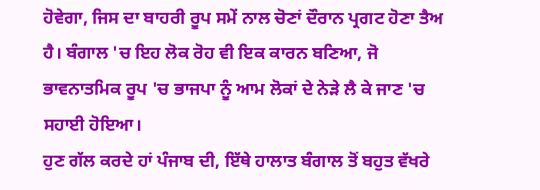ਹੋਵੇਗਾ, ਜਿਸ ਦਾ ਬਾਹਰੀ ਰੂਪ ਸਮੇਂ ਨਾਲ ਚੋਣਾਂ ਦੌਰਾਨ ਪ੍ਰਗਟ ਹੋਣਾ ਤੈਅ ਹੈ। ਬੰਗਾਲ 'ਚ ਇਹ ਲੋਕ ਰੋਹ ਵੀ ਇਕ ਕਾਰਨ ਬਣਿਆ, ਜੋ ਭਾਵਨਾਤਮਿਕ ਰੂਪ 'ਚ ਭਾਜਪਾ ਨੂੰ ਆਮ ਲੋਕਾਂ ਦੇ ਨੇੜੇ ਲੈ ਕੇ ਜਾਣ 'ਚ ਸਹਾਈ ਹੋਇਆ।
ਹੁਣ ਗੱਲ ਕਰਦੇ ਹਾਂ ਪੰਜਾਬ ਦੀ, ਇੱਥੇ ਹਾਲਾਤ ਬੰਗਾਲ ਤੋਂ ਬਹੁਤ ਵੱਖਰੇ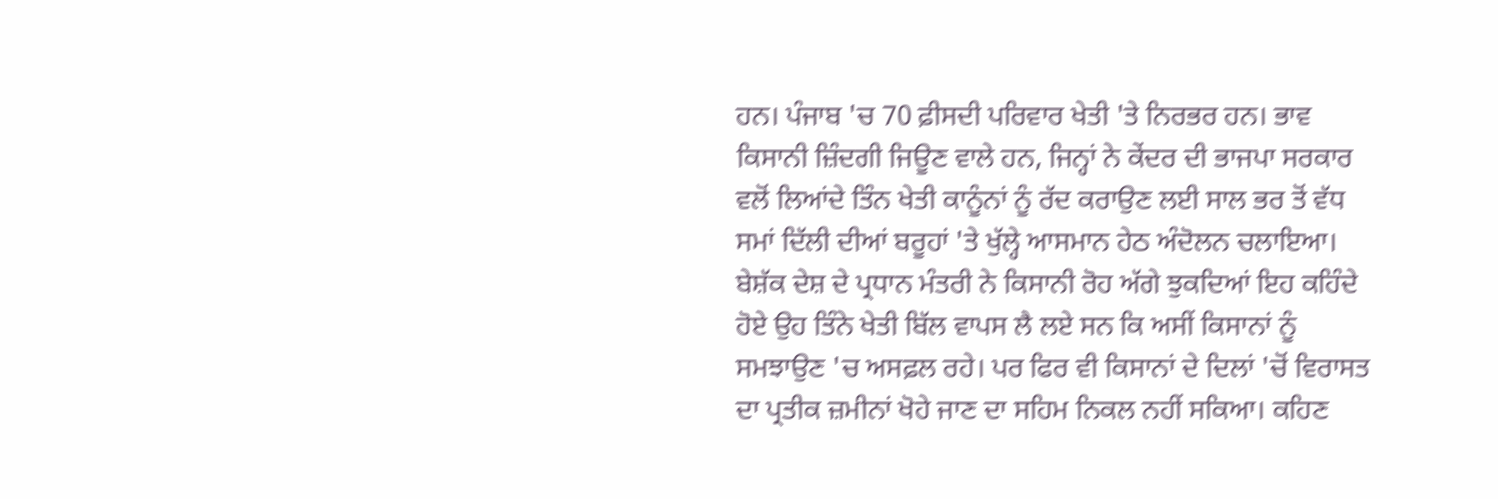ਹਨ। ਪੰਜਾਬ 'ਚ 70 ਫ਼ੀਸਦੀ ਪਰਿਵਾਰ ਖੇਤੀ 'ਤੇ ਨਿਰਭਰ ਹਨ। ਭਾਵ ਕਿਸਾਨੀ ਜ਼ਿੰਦਗੀ ਜਿਊਣ ਵਾਲੇ ਹਨ, ਜਿਨ੍ਹਾਂ ਨੇ ਕੇਂਦਰ ਦੀ ਭਾਜਪਾ ਸਰਕਾਰ ਵਲੋਂ ਲਿਆਂਦੇ ਤਿੰਨ ਖੇਤੀ ਕਾਨੂੰਨਾਂ ਨੂੰ ਰੱਦ ਕਰਾਉਣ ਲਈ ਸਾਲ ਭਰ ਤੋਂ ਵੱਧ ਸਮਾਂ ਦਿੱਲੀ ਦੀਆਂ ਬਰੂਹਾਂ 'ਤੇ ਖੁੱਲ੍ਹੇ ਆਸਮਾਨ ਹੇਠ ਅੰਦੋਲਨ ਚਲਾਇਆ। ਬੇਸ਼ੱਕ ਦੇਸ਼ ਦੇ ਪ੍ਰਧਾਨ ਮੰਤਰੀ ਨੇ ਕਿਸਾਨੀ ਰੋਹ ਅੱਗੇ ਝੁਕਦਿਆਂ ਇਹ ਕਹਿੰਦੇ ਹੋਏ ਉਹ ਤਿੰਨੇ ਖੇਤੀ ਬਿੱਲ ਵਾਪਸ ਲੈ ਲਏ ਸਨ ਕਿ ਅਸੀਂ ਕਿਸਾਨਾਂ ਨੂੰ ਸਮਝਾਉਣ 'ਚ ਅਸਫ਼ਲ ਰਹੇ। ਪਰ ਫਿਰ ਵੀ ਕਿਸਾਨਾਂ ਦੇ ਦਿਲਾਂ 'ਚੋਂ ਵਿਰਾਸਤ ਦਾ ਪ੍ਰਤੀਕ ਜ਼ਮੀਨਾਂ ਖੋਹੇ ਜਾਣ ਦਾ ਸਹਿਮ ਨਿਕਲ ਨਹੀਂ ਸਕਿਆ। ਕਹਿਣ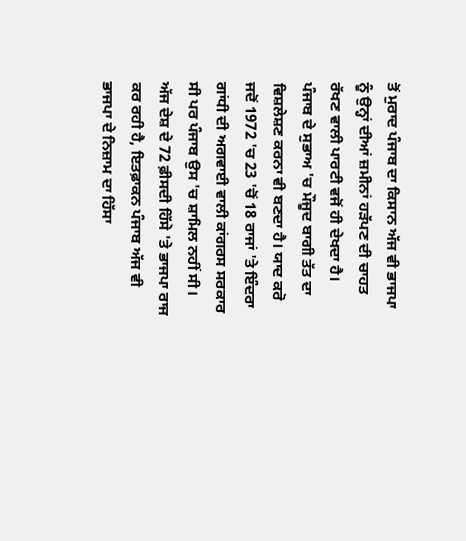ਤੋਂ ਮੁਰਾਦ ਪੰਜਾਬ ਦਾ ਕਿਸਾਨ ਅੱਜ ਵੀ ਭਾਜਪਾ ਨੂੰ ਉਨ੍ਹਾਂ ਦੀਆਂ ਜ਼ਮੀਨਾਂ ਹੜੱਪਣ ਦੀ ਚਾਹਤ ਰੱਖਣ ਵਾਲੀ ਪਾਰਟੀ ਵਜੋਂ ਹੀ ਦੇਖਦਾ ਹੈ।
ਪੰਜਾਬ ਦੇ ਸੁਭਾਅ 'ਚ ਮੌਜੂਦ ਬਾਗੀ ਤੱਤ ਦਾ ਵਿਸ਼ਲੇਸ਼ਣ ਕਰਨਾ ਵੀ ਬਣਦਾ ਹੈ। ਯਾਦ ਕਰੋ ਜਦੋਂ 1972 'ਚ 23 'ਚੋਂ 18 ਰਾਜਾਂ 'ਤੇ ਇੰਦਰਾ ਗਾਂਧੀ ਦੀ ਅਗਵਾਈ ਵਾਲੀ ਕਾਂਗਰਸ ਸਰਕਾਰ ਸੀ ਪਰ ਪੰਜਾਬ ਉਸ 'ਚ ਸ਼ਾਮਿਲ ਨਹੀਂ ਸੀ। ਅੱਜ ਦੇਸ਼ ਦੇ 72 ਫ਼ੀਸਦੀ ਹਿੱਸੇ 'ਤੇ ਭਾਜਪਾ ਰਾਜ ਕਰ ਰਹੀ ਹੈ, ਇਤਫ਼ਾਕਨ ਪੰਜਾਬ ਅੱਜ ਵੀ ਭਾਜਪਾ ਦੇ ਨਿਜ਼ਾਮ ਦਾ ਹਿੱਸਾ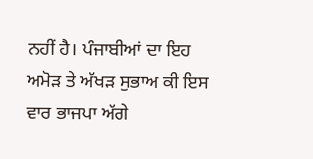ਨਹੀਂ ਹੈ। ਪੰਜਾਬੀਆਂ ਦਾ ਇਹ ਅਮੋੜ ਤੇ ਅੱਖੜ ਸੁਭਾਅ ਕੀ ਇਸ ਵਾਰ ਭਾਜਪਾ ਅੱਗੇ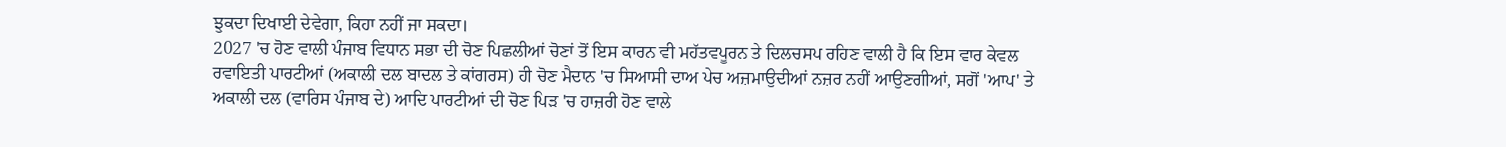ਝੁਕਦਾ ਦਿਖਾਈ ਦੇਵੇਗਾ, ਕਿਹਾ ਨਹੀਂ ਜਾ ਸਕਦਾ।
2027 'ਚ ਹੋਣ ਵਾਲੀ ਪੰਜਾਬ ਵਿਧਾਨ ਸਭਾ ਦੀ ਚੋਣ ਪਿਛਲੀਆਂ ਚੋਣਾਂ ਤੋਂ ਇਸ ਕਾਰਨ ਵੀ ਮਹੱਤਵਪੂਰਨ ਤੇ ਦਿਲਚਸਪ ਰਹਿਣ ਵਾਲੀ ਹੈ ਕਿ ਇਸ ਵਾਰ ਕੇਵਲ ਰਵਾਇਤੀ ਪਾਰਟੀਆਂ (ਅਕਾਲੀ ਦਲ ਬਾਦਲ ਤੇ ਕਾਂਗਰਸ) ਹੀ ਚੋਣ ਮੈਦਾਨ 'ਚ ਸਿਆਸੀ ਦਾਅ ਪੇਚ ਅਜ਼ਮਾਉਦੀਆਂ ਨਜ਼ਰ ਨਹੀਂ ਆਉਣਗੀਆਂ, ਸਗੋਂ 'ਆਪ' ਤੇ ਅਕਾਲੀ ਦਲ (ਵਾਰਿਸ ਪੰਜਾਬ ਦੇ) ਆਦਿ ਪਾਰਟੀਆਂ ਦੀ ਚੋਣ ਪਿੜ 'ਚ ਹਾਜ਼ਰੀ ਹੋਣ ਵਾਲੇ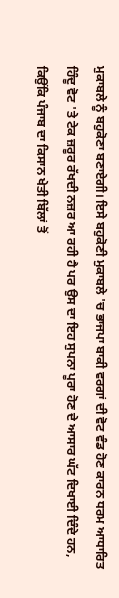ਮੁਕਾਬਲੇ ਨੂੰ ਬਹੁਕੋਣਾ ਬਣਾਏਗੀ। ਇਸੇ ਬਹੁਕੋਣੀ ਮੁਕਾਬਲੇ 'ਚ ਭਾਜਪਾ ਬਾਕੀ ਵਰਗਾਂ ਦੀ ਵੋਟ ਵੰਡ ਹੋਣ ਕਾਰਨ ਧਰਮ ਆਧਾਰਿਤ ਹਿੰਦੂ ਵੋਟ 'ਤੇ ਟੇਕ ਜ਼ਰੂਰ ਰੱਖਦੀ ਨਜ਼ਰ ਆ ਰਹੀ ਹੈ ਪਰ ਉਸ ਦਾ ਇਹ ਸੁਪਨਾ ਪੂਰਾ ਹੋਣ ਦੇ ਆਸਾਰ ਘੱਟ ਦਿਖਾਈ ਦਿੰਦੇ ਹਨ, ਕਿਉਂਕਿ ਪੰਜਾਬ ਦਾ ਕਿਸਾਨ ਖੇਤੀ ਬਿੱਲਾਂ ਤੋਂ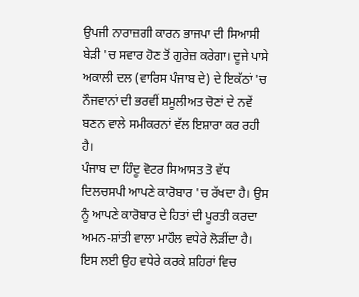ਉਪਜੀ ਨਾਰਾਜ਼ਗੀ ਕਾਰਨ ਭਾਜਪਾ ਦੀ ਸਿਆਸੀ ਬੇੜੀ 'ਚ ਸਵਾਰ ਹੋਣ ਤੋਂ ਗੁਰੇਜ਼ ਕਰੇਗਾ। ਦੂਜੇ ਪਾਸੇ ਅਕਾਲੀ ਦਲ (ਵਾਰਿਸ ਪੰਜਾਬ ਦੇ) ਦੇ ਇਕੱਠਾਂ 'ਚ ਨੌਜਵਾਨਾਂ ਦੀ ਭਰਵੀਂ ਸ਼ਮੂਲੀਅਤ ਚੋਣਾਂ ਦੇ ਨਵੇਂ ਬਣਨ ਵਾਲੇ ਸਮੀਕਰਨਾਂ ਵੱਲ ਇਸ਼ਾਰਾ ਕਰ ਰਹੀ ਹੈ।
ਪੰਜਾਬ ਦਾ ਹਿੰਦੂ ਵੋਟਰ ਸਿਆਸਤ ਤੋ ਵੱਧ ਦਿਲਚਸਪੀ ਆਪਣੇ ਕਾਰੋਬਾਰ 'ਚ ਰੱਖਦਾ ਹੈ। ਉਸ ਨੂੰ ਆਪਣੇ ਕਾਰੋਬਾਰ ਦੇ ਹਿਤਾਂ ਦੀ ਪੂਰਤੀ ਕਰਦਾ ਅਮਨ-ਸ਼ਾਂਤੀ ਵਾਲਾ ਮਾਹੌਲ ਵਧੇਰੇ ਲੋੜੀਂਦਾ ਹੈ। ਇਸ ਲਈ ਉਹ ਵਧੇਰੇ ਕਰਕੇ ਸ਼ਹਿਰਾਂ ਵਿਚ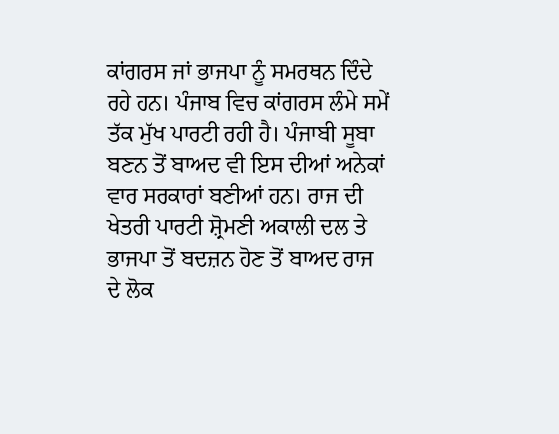ਕਾਂਗਰਸ ਜਾਂ ਭਾਜਪਾ ਨੂੰ ਸਮਰਥਨ ਦਿੰਦੇ ਰਹੇ ਹਨ। ਪੰਜਾਬ ਵਿਚ ਕਾਂਗਰਸ ਲੰਮੇ ਸਮੇਂ ਤੱਕ ਮੁੱਖ ਪਾਰਟੀ ਰਹੀ ਹੈ। ਪੰਜਾਬੀ ਸੂਬਾ ਬਣਨ ਤੋਂ ਬਾਅਦ ਵੀ ਇਸ ਦੀਆਂ ਅਨੇਕਾਂ ਵਾਰ ਸਰਕਾਰਾਂ ਬਣੀਆਂ ਹਨ। ਰਾਜ ਦੀ ਖੇਤਰੀ ਪਾਰਟੀ ਸ਼੍ਰੋਮਣੀ ਅਕਾਲੀ ਦਲ ਤੇ ਭਾਜਪਾ ਤੋਂ ਬਦਜ਼ਨ ਹੋਣ ਤੋਂ ਬਾਅਦ ਰਾਜ ਦੇ ਲੋਕ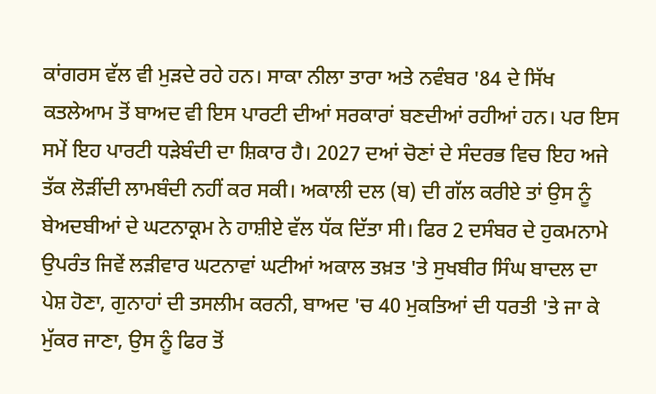ਕਾਂਗਰਸ ਵੱਲ ਵੀ ਮੁੜਦੇ ਰਹੇ ਹਨ। ਸਾਕਾ ਨੀਲਾ ਤਾਰਾ ਅਤੇ ਨਵੰਬਰ '84 ਦੇ ਸਿੱਖ ਕਤਲੇਆਮ ਤੋਂ ਬਾਅਦ ਵੀ ਇਸ ਪਾਰਟੀ ਦੀਆਂ ਸਰਕਾਰਾਂ ਬਣਦੀਆਂ ਰਹੀਆਂ ਹਨ। ਪਰ ਇਸ ਸਮੇਂ ਇਹ ਪਾਰਟੀ ਧੜੇਬੰਦੀ ਦਾ ਸ਼ਿਕਾਰ ਹੈ। 2027 ਦਆਂ ਚੋਣਾਂ ਦੇ ਸੰਦਰਭ ਵਿਚ ਇਹ ਅਜੇ ਤੱਕ ਲੋੜੀਂਦੀ ਲਾਮਬੰਦੀ ਨਹੀਂ ਕਰ ਸਕੀ। ਅਕਾਲੀ ਦਲ (ਬ) ਦੀ ਗੱਲ ਕਰੀਏ ਤਾਂ ਉਸ ਨੂੰ ਬੇਅਦਬੀਆਂ ਦੇ ਘਟਨਾਕ੍ਰਮ ਨੇ ਹਾਸ਼ੀਏ ਵੱਲ ਧੱਕ ਦਿੱਤਾ ਸੀ। ਫਿਰ 2 ਦਸੰਬਰ ਦੇ ਹੁਕਮਨਾਮੇ ਉਪਰੰਤ ਜਿਵੇਂ ਲੜੀਵਾਰ ਘਟਨਾਵਾਂ ਘਟੀਆਂ ਅਕਾਲ ਤਖ਼ਤ 'ਤੇ ਸੁਖਬੀਰ ਸਿੰਘ ਬਾਦਲ ਦਾ ਪੇਸ਼ ਹੋਣਾ, ਗੁਨਾਹਾਂ ਦੀ ਤਸਲੀਮ ਕਰਨੀ, ਬਾਅਦ 'ਚ 40 ਮੁਕਤਿਆਂ ਦੀ ਧਰਤੀ 'ਤੇ ਜਾ ਕੇ ਮੁੱਕਰ ਜਾਣਾ, ਉਸ ਨੂੰ ਫਿਰ ਤੋਂ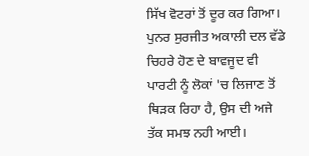ਸਿੱਖ ਵੋਟਰਾਂ ਤੋਂ ਦੂਰ ਕਰ ਗਿਆ। ਪੁਨਰ ਸੁਰਜੀਤ ਅਕਾਲੀ ਦਲ ਵੱਡੇ ਚਿਹਰੇ ਹੋਣ ਦੇ ਬਾਵਜੂਦ ਵੀ ਪਾਰਟੀ ਨੂੰ ਲੋਕਾਂ 'ਚ ਲਿਜਾਣ ਤੋਂ ਥਿੜਕ ਰਿਹਾ ਹੈ, ਉਸ ਦੀ ਅਜੇ ਤੱਕ ਸਮਝ ਨਹੀ ਆਈ।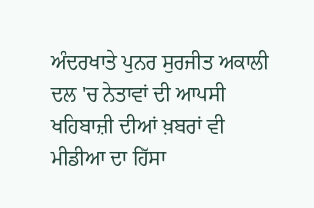ਅੰਦਰਖਾਤੇ ਪੁਨਰ ਸੁਰਜੀਤ ਅਕਾਲੀ ਦਲ 'ਚ ਨੇਤਾਵਾਂ ਦੀ ਆਪਸੀ ਖਹਿਬਾਜ਼ੀ ਦੀਆਂ ਖ਼ਬਰਾਂ ਵੀ ਮੀਡੀਆ ਦਾ ਹਿੱਸਾ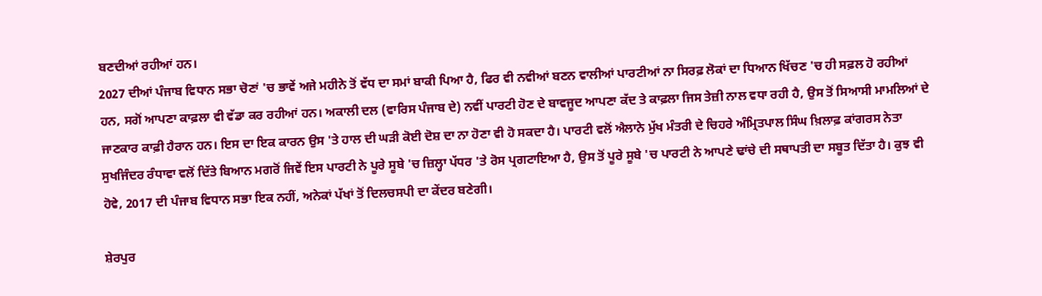ਬਣਦੀਆਂ ਰਹੀਆਂ ਹਨ।
2027 ਦੀਆਂ ਪੰਜਾਬ ਵਿਧਾਨ ਸਭਾ ਚੋਣਾਂ 'ਚ ਭਾਵੇਂ ਅਜੇ ਮਹੀਨੇ ਤੋਂ ਵੱਧ ਦਾ ਸਮਾਂ ਬਾਕੀ ਪਿਆ ਹੈ, ਫਿਰ ਵੀ ਨਵੀਆਂ ਬਣਨ ਵਾਲੀਆਂ ਪਾਰਟੀਆਂ ਨਾ ਸਿਰਫ਼ ਲੋਕਾਂ ਦਾ ਧਿਆਨ ਖਿੱਚਣ 'ਚ ਹੀ ਸਫ਼ਲ ਹੋ ਰਹੀਆਂ ਹਨ, ਸਗੋਂ ਆਪਣਾ ਕਾਫ਼ਲਾ ਵੀ ਵੱਡਾ ਕਰ ਰਹੀਆਂ ਹਨ। ਅਕਾਲੀ ਦਲ (ਵਾਰਿਸ ਪੰਜਾਬ ਦੇ) ਨਵੀਂ ਪਾਰਟੀ ਹੋਣ ਦੇ ਬਾਵਜੂਦ ਆਪਣਾ ਕੱਦ ਤੇ ਕਾਫ਼ਲਾ ਜਿਸ ਤੇਜ਼ੀ ਨਾਲ ਵਧਾ ਰਹੀ ਹੈ, ਉਸ ਤੋਂ ਸਿਆਸੀ ਮਾਮਲਿਆਂ ਦੇ ਜਾਣਕਾਰ ਕਾਫ਼ੀ ਹੈਰਾਨ ਹਨ। ਇਸ ਦਾ ਇਕ ਕਾਰਨ ਉਸ 'ਤੇ ਹਾਲ ਦੀ ਘੜੀ ਕੋਈ ਦੋਸ਼ ਦਾ ਨਾ ਹੋਣਾ ਵੀ ਹੋ ਸਕਦਾ ਹੈ। ਪਾਰਟੀ ਵਲੋਂ ਐਲਾਨੇ ਮੁੱਖ ਮੰਤਰੀ ਦੇ ਚਿਹਰੇ ਅੰਮ੍ਰਿਤਪਾਲ ਸਿੰਘ ਖ਼ਿਲਾਫ਼ ਕਾਂਗਰਸ ਨੇਤਾ ਸੁਖਜਿੰਦਰ ਰੰਧਾਵਾ ਵਲੋਂ ਦਿੱਤੇ ਬਿਆਨ ਮਗਰੋਂ ਜਿਵੇਂ ਇਸ ਪਾਰਟੀ ਨੇ ਪੂਰੇ ਸੂਬੇ 'ਚ ਜ਼ਿਲ੍ਹਾ ਪੱਧਰ 'ਤੇ ਰੋਸ ਪ੍ਰਗਟਾਇਆ ਹੈ, ਉਸ ਤੋਂ ਪੂਰੇ ਸੂਬੇ 'ਚ ਪਾਰਟੀ ਨੇ ਆਪਣੇ ਢਾਂਚੇ ਦੀ ਸਥਾਪਤੀ ਦਾ ਸਬੂਤ ਦਿੱਤਾ ਹੈ। ਕੁਝ ਵੀ ਹੋਵੇ, 2017 ਦੀ ਪੰਜਾਬ ਵਿਧਾਨ ਸਭਾ ਇਕ ਨਹੀਂ, ਅਨੇਕਾਂ ਪੱਖਾਂ ਤੋਂ ਦਿਲਚਸਪੀ ਦਾ ਕੇਂਦਰ ਬਣੇਗੀ।

ਸ਼ੇਰਪੁਰ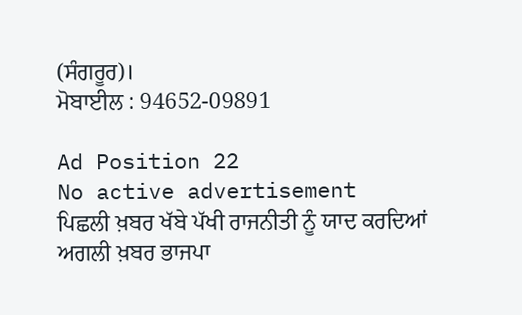(ਸੰਗਰੂਰ)।
ਮੋਬਾਈਲ : 94652-09891

Ad Position 22
No active advertisement
ਪਿਛਲੀ ਖ਼ਬਰ ਖੱਬੇ ਪੱਖੀ ਰਾਜਨੀਤੀ ਨੂੰ ਯਾਦ ਕਰਦਿਆਂ ਅਗਲੀ ਖ਼ਬਰ ਭਾਜਪਾ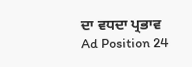ਦਾ ਵਧਦਾ ਪ੍ਰਭਾਵ
Ad Position 24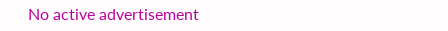No active advertisement